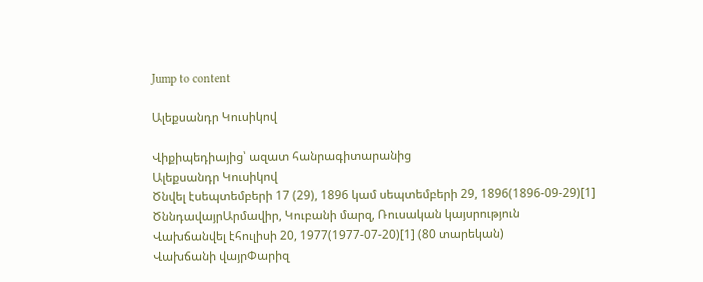Jump to content

Ալեքսանդր Կուսիկով

Վիքիպեդիայից՝ ազատ հանրագիտարանից
Ալեքսանդր Կուսիկով
Ծնվել էսեպտեմբերի 17 (29), 1896 կամ սեպտեմբերի 29, 1896(1896-09-29)[1]
ԾննդավայրԱրմավիր, Կուբանի մարզ, Ռուսական կայսրություն
Վախճանվել էհուլիսի 20, 1977(1977-07-20)[1] (80 տարեկան)
Վախճանի վայրՓարիզ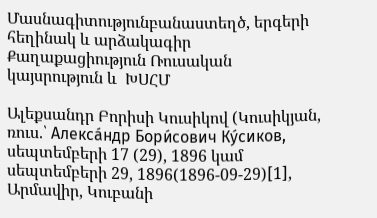Մասնագիտությունբանաստեղծ, երգերի հեղինակ և արձակագիր
Քաղաքացիություն Ռուսական կայսրություն և  ԽՍՀՄ

Ալեքսանդր Բորիսի Կուսիկով (Կուսիկյան, ռուս.՝ Алекса́ндр Бори́сович Ку́сиков, սեպտեմբերի 17 (29), 1896 կամ սեպտեմբերի 29, 1896(1896-09-29)[1], Արմավիր, Կուբանի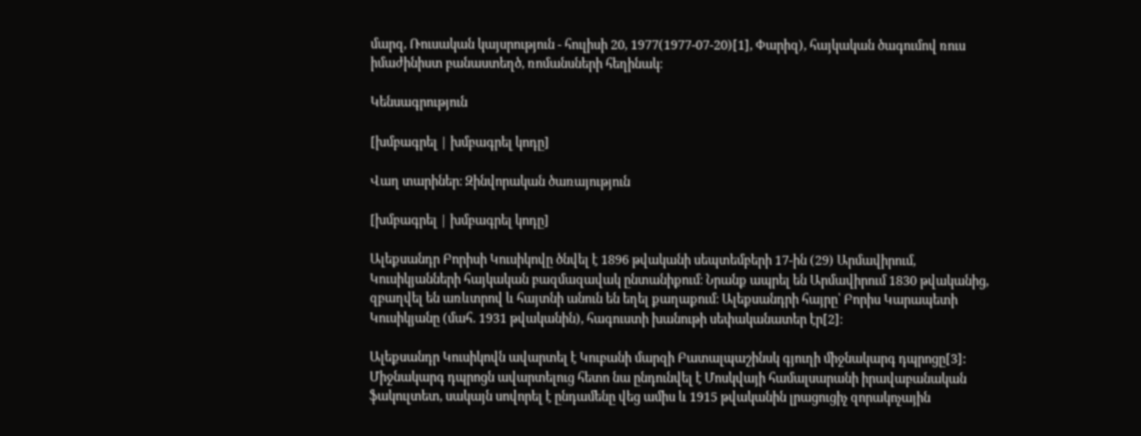մարզ, Ռուսական կայսրություն - հուլիսի 20, 1977(1977-07-20)[1], Փարիզ), հայկական ծագումով ռուս իմաժինիստ բանաստեղծ, ռոմանսների հեղինակ։

Կենսագրություն

[խմբագրել | խմբագրել կոդը]

Վաղ տարիներ։ Զինվորական ծառայություն

[խմբագրել | խմբագրել կոդը]

Ալեքսանդր Բորիսի Կուսիկովը ծնվել է 1896 թվականի սեպտեմբերի 17-ին (29) Արմավիրում, Կուսիկյանների հայկական բազմազավակ ընտանիքում։ Նրանք ապրել են Արմավիրում 1830 թվականից, զբաղվել են առևտրով և հայտնի անուն են եղել քաղաքում։ Ալեքսանդրի հայրը՝ Բորիս Կարապետի Կուսիկյանը (մահ. 1931 թվականին), հագուստի խանութի սեփականատեր էր[2]։

Ալեքսանդր Կուսիկովն ավարտել է Կուբանի մարզի Բատալպաշինսկ գյուղի միջնակարգ դպրոցը[3]: Միջնակարգ դպրոցն ավարտելուց հետո նա ընդունվել է Մոսկվայի համալսարանի իրավաբանական ֆակուլտետ, սակայն սովորել է ընդամենը վեց ամիս և 1915 թվականին լրացուցիչ զորակոչային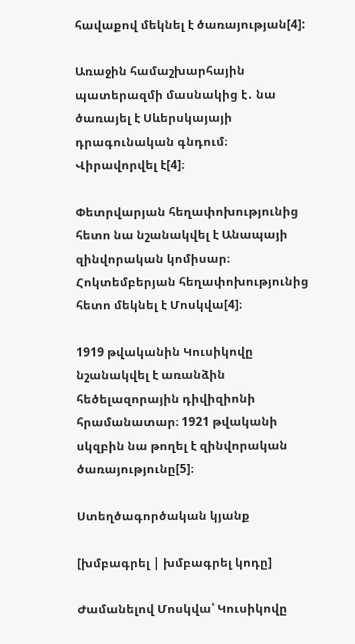հավաքով մեկնել է ծառայության[4]:

Առաջին համաշխարհային պատերազմի մասնակից է․ նա ծառայել է Սևերսկայայի դրագունական գնդում։ Վիրավորվել է[4]։

Փետրվարյան հեղափոխությունից հետո նա նշանակվել է Անապայի զինվորական կոմիսար։ Հոկտեմբերյան հեղափոխությունից հետո մեկնել է Մոսկվա[4]։

1919 թվականին Կուսիկովը նշանակվել է առանձին հեծելազորային դիվիզիոնի հրամանատար։ 1921 թվականի սկզբին նա թողել է զինվորական ծառայությունը[5]։

Ստեղծագործական կյանք

[խմբագրել | խմբագրել կոդը]

Ժամանելով Մոսկվա՝ Կուսիկովը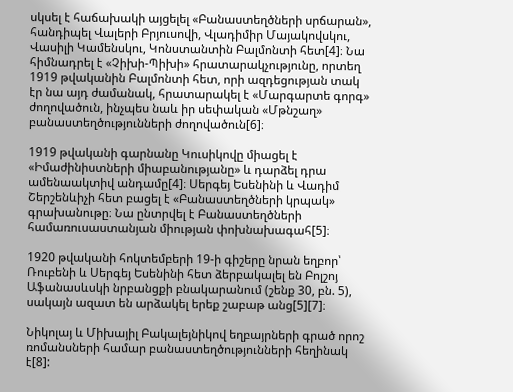սկսել է հաճախակի այցելել «Բանաստեղծների սրճարան», հանդիպել Վալերի Բրյուսովի, Վլադիմիր Մայակովսկու, Վասիլի Կամենսկու, Կոնստանտին Բալմոնտի հետ[4]։ Նա հիմնադրել է «Չիխի-Պիխի» հրատարակչությունը, որտեղ 1919 թվականին Բալմոնտի հետ, որի ազդեցության տակ էր նա այդ ժամանակ, հրատարակել է «Մարգարտե գորգ» ժողովածուն, ինչպես նաև իր սեփական «Մթնշաղ» բանաստեղծությունների ժողովածուն[6]։

1919 թվականի գարնանը Կուսիկովը միացել է «Իմաժինիստների միաբանությանը» և դարձել դրա ամենաակտիվ անդամը[4]։ Սերգեյ Եսենինի և Վադիմ Շերշենևիչի հետ բացել է «Բանաստեղծների կրպակ» գրախանութը։ Նա ընտրվել է Բանաստեղծների համառուսաստանյան միության փոխնախագահ[5]։

1920 թվականի հոկտեմբերի 19-ի գիշերը նրան եղբոր՝ Ռուբենի և Սերգեյ Եսենինի հետ ձերբակալել են Բոլշոյ Աֆանասևսկի նրբանցքի բնակարանում (շենք 30, բն. 5), սակայն ազատ են արձակել երեք շաբաթ անց[5][7]։

Նիկոլայ և Միխայիլ Բակալեյնիկով եղբայրների գրած որոշ ռոմանսների համար բանաստեղծությունների հեղինակ է[8]: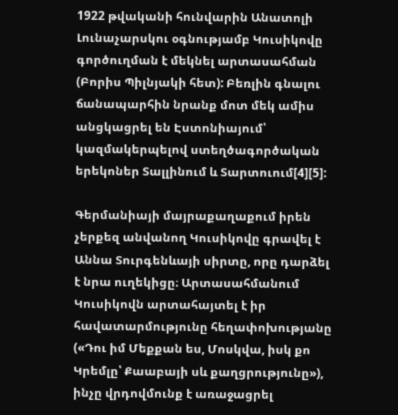1922 թվականի հունվարին Անատոլի Լունաչարսկու օգնությամբ Կուսիկովը գործուղման է մեկնել արտասահման (Բորիս Պիլնյակի հետ): Բեռլին գնալու ճանապարհին նրանք մոտ մեկ ամիս անցկացրել են Էստոնիայում՝ կազմակերպելով ստեղծագործական երեկոներ Տալլինում և Տարտուում[4][5]:

Գերմանիայի մայրաքաղաքում իրեն չերքեզ անվանող Կուսիկովը գրավել է Աննա Տուրգենևայի սիրտը, որը դարձել է նրա ուղեկիցը։ Արտասահմանում Կուսիկովն արտահայտել է իր հավատարմությունը հեղափոխությանը («Դու իմ Մեքքան ես, Մոսկվա, իսկ քո Կրեմլը՝ Քաաբայի սև քաղցրությունը»), ինչը վրդովմունք է առաջացրել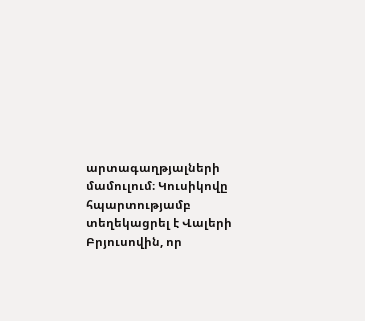արտագաղթյալների մամուլում։ Կուսիկովը հպարտությամբ տեղեկացրել է Վալերի Բրյուսովին, որ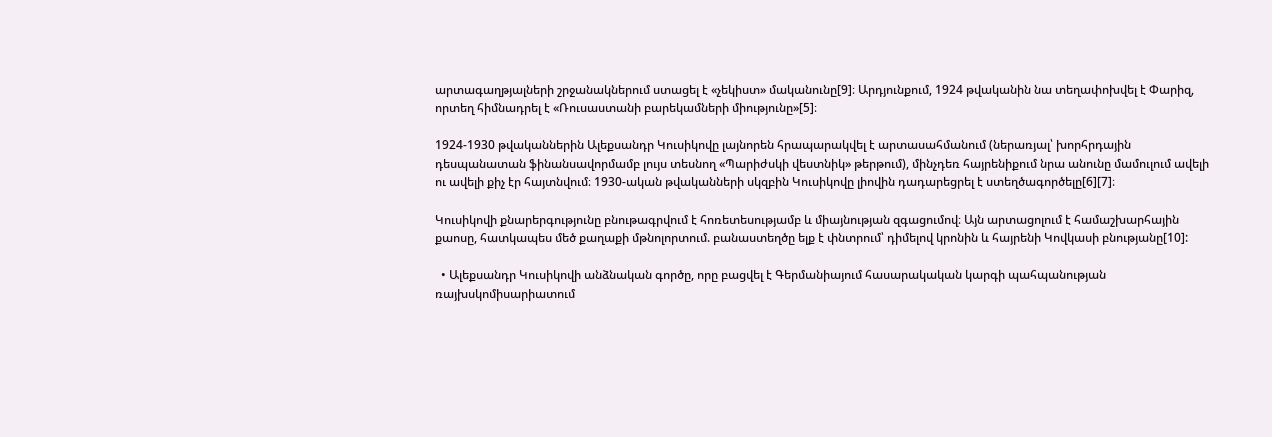արտագաղթյալների շրջանակներում ստացել է «չեկիստ» մականունը[9]։ Արդյունքում, 1924 թվականին նա տեղափոխվել է Փարիզ, որտեղ հիմնադրել է «Ռուսաստանի բարեկամների միությունը»[5]։

1924-1930 թվականներին Ալեքսանդր Կուսիկովը լայնորեն հրապարակվել է արտասահմանում (ներառյալ՝ խորհրդային դեսպանատան ֆինանսավորմամբ լույս տեսնող «Պարիժսկի վեստնիկ» թերթում), մինչդեռ հայրենիքում նրա անունը մամուլում ավելի ու ավելի քիչ էր հայտնվում։ 1930-ական թվականների սկզբին Կուսիկովը լիովին դադարեցրել է ստեղծագործելը[6][7]։

Կուսիկովի քնարերգությունը բնութագրվում է հոռետեսությամբ և միայնության զգացումով։ Այն արտացոլում է համաշխարհային քաոսը, հատկապես մեծ քաղաքի մթնոլորտում. բանաստեղծը ելք է փնտրում՝ դիմելով կրոնին և հայրենի Կովկասի բնությանը[10]:

  • Ալեքսանդր Կուսիկովի անձնական գործը, որը բացվել է Գերմանիայում հասարակական կարգի պահպանության ռայխսկոմիսարիատում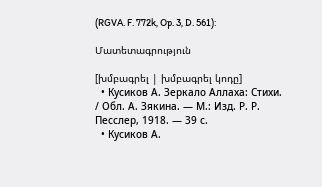(RGVA. F. 772k, Op. 3, D. 561):

Մատետագրություն

[խմբագրել | խմբագրել կոդը]
  • Кусиков А. Зеркало Аллаха: Стихи. / Обл. А. Зякина. — М.: Изд. Р. Р. Песслер, 1918. — 39 с.
  • Кусиков А.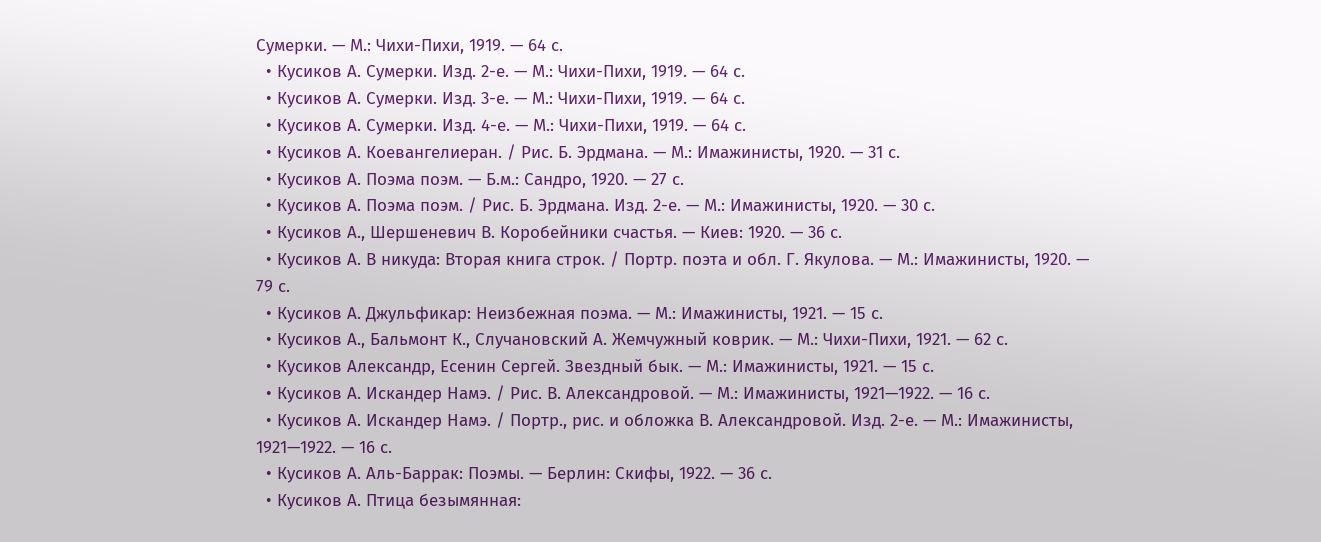Сумерки. — М.: Чихи-Пихи, 1919. — 64 с.
  • Кусиков А. Сумерки. Изд. 2-е. — М.: Чихи-Пихи, 1919. — 64 с.
  • Кусиков А. Сумерки. Изд. 3-е. — М.: Чихи-Пихи, 1919. — 64 с.
  • Кусиков А. Сумерки. Изд. 4-е. — М.: Чихи-Пихи, 1919. — 64 с.
  • Кусиков А. Коевангелиеран. / Рис. Б. Эрдмана. — М.: Имажинисты, 1920. — 31 с.
  • Кусиков А. Поэма поэм. — Б.м.: Сандро, 1920. — 27 с.
  • Кусиков А. Поэма поэм. / Рис. Б. Эрдмана. Изд. 2-е. — М.: Имажинисты, 1920. — 30 с.
  • Кусиков А., Шершеневич В. Коробейники счастья. — Киев: 1920. — 36 с.
  • Кусиков А. В никуда: Вторая книга строк. / Портр. поэта и обл. Г. Якулова. — М.: Имажинисты, 1920. — 79 с.
  • Кусиков А. Джульфикар: Неизбежная поэма. — М.: Имажинисты, 1921. — 15 с.
  • Кусиков А., Бальмонт К., Случановский А. Жемчужный коврик. — М.: Чихи-Пихи, 1921. — 62 с.
  • Кусиков Александр, Есенин Сергей. Звездный бык. — М.: Имажинисты, 1921. — 15 с.
  • Кусиков А. Искандер Намэ. / Рис. В. Александровой. — М.: Имажинисты, 1921—1922. — 16 с.
  • Кусиков А. Искандер Намэ. / Портр., рис. и обложка В. Александровой. Изд. 2-е. — М.: Имажинисты, 1921—1922. — 16 с.
  • Кусиков А. Аль-Баррак: Поэмы. — Берлин: Скифы, 1922. — 36 с.
  • Кусиков А. Птица безымянная: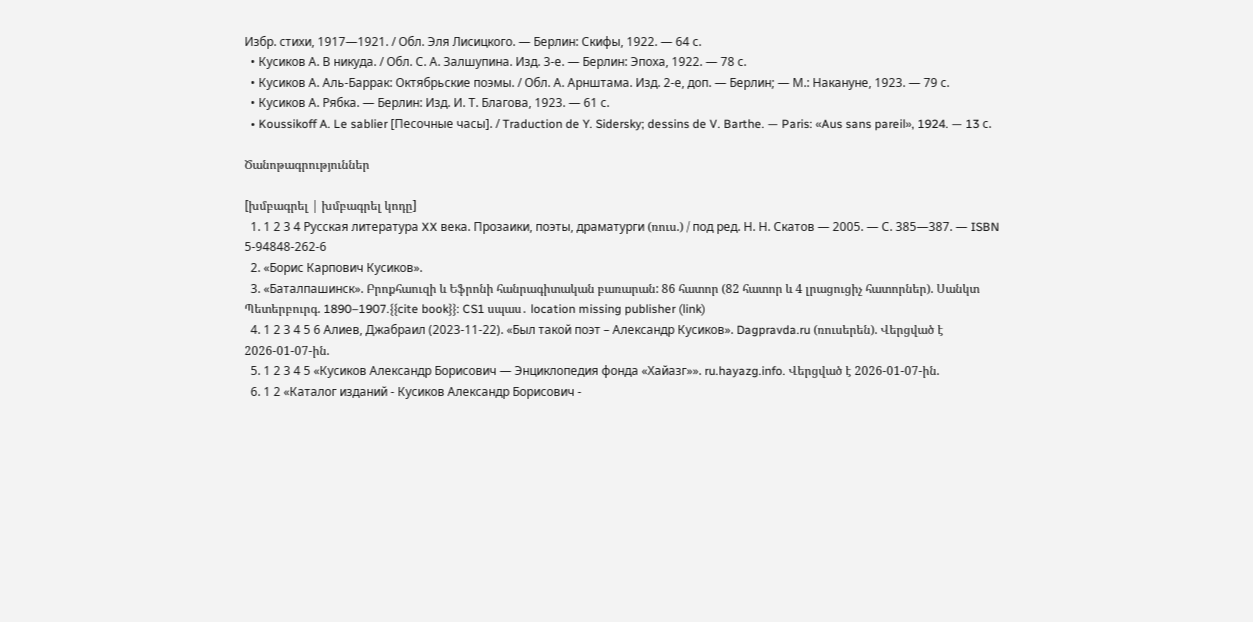Избр. стихи, 1917—1921. / Обл. Эля Лисицкого. — Берлин: Скифы, 1922. — 64 с.
  • Кусиков А. В никуда. / Обл. С. А. Залшупина. Изд. 3-е. — Берлин: Эпоха, 1922. — 78 с.
  • Кусиков А. Аль-Баррак: Октябрьские поэмы. / Обл. А. Арнштама. Изд. 2-е, доп. — Берлин; — М.: Накануне, 1923. — 79 с.
  • Кусиков А. Рябка. — Берлин: Изд. И. Т. Благова, 1923. — 61 с.
  • Koussikoff A. Le sablier [Песочные часы]. / Traduction de Y. Sidersky; dessins de V. Barthe. — Paris: «Aus sans pareil», 1924. — 13 с.

Ծանոթագրություններ

[խմբագրել | խմբագրել կոդը]
  1. 1 2 3 4 Русская литература XX века. Прозаики, поэты, драматурги (ռուս.) / под ред. Н. Н. Скатов — 2005. — С. 385—387. — ISBN 5-94848-262-6
  2. «Борис Карпович Кусиков».
  3. «Баталпашинск». Բրոքհաուզի և Եֆրոնի հանրագիտական բառարան: 86 հատոր (82 հատոր և 4 լրացուցիչ հատորներ). Սանկտ Պետերբուրգ. 1890–1907.{{cite book}}: CS1 սպաս․ location missing publisher (link)
  4. 1 2 3 4 5 6 Алиев, Джабраил (2023-11-22). «Был такой поэт – Александр Кусиков». Dagpravda.ru (ռուսերեն). Վերցված է 2026-01-07-ին.
  5. 1 2 3 4 5 «Кусиков Александр Борисович — Энциклопедия фонда «Хайазг»». ru.hayazg.info. Վերցված է 2026-01-07-ին.
  6. 1 2 «Каталог изданий - Кусиков Александр Борисович -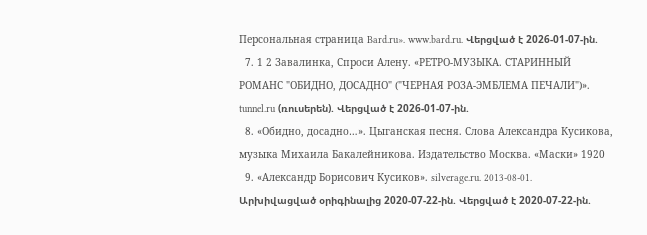Персональная страница Bard.ru». www.bard.ru. Վերցված է 2026-01-07-ին.
  7. 1 2 Завалинка, Спроси Алену. «РЕТРО-МУЗЫКА. СТАРИННЫЙ РОМАНС "ОБИДНО, ДОСАДНО" ("ЧЕРНАЯ РОЗА-ЭМБЛЕМА ПЕЧАЛИ")». tunnel.ru (ռուսերեն). Վերցված է 2026-01-07-ին.
  8. «Обидно, досадно…». Цыганская песня. Слова Александра Кусикова, музыка Михаила Бакалейникова. Издательство Москва. «Маски» 1920
  9. «Александр Борисович Кусиков». silverage.ru. 2013-08-01. Արխիվացված օրիգինալից 2020-07-22-ին. Վերցված է 2020-07-22-ին.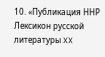10. «Публикация ННР Лексикон русской литературы XX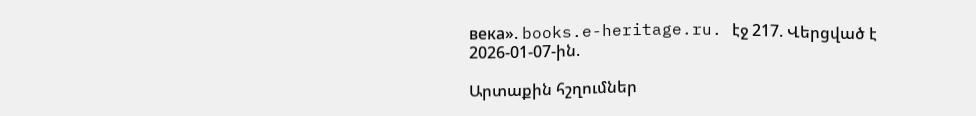века». books.e-heritage.ru. էջ 217. Վերցված է 2026-01-07-ին.

Արտաքին հշղումներ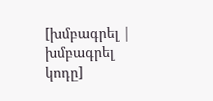[խմբագրել | խմբագրել կոդը]